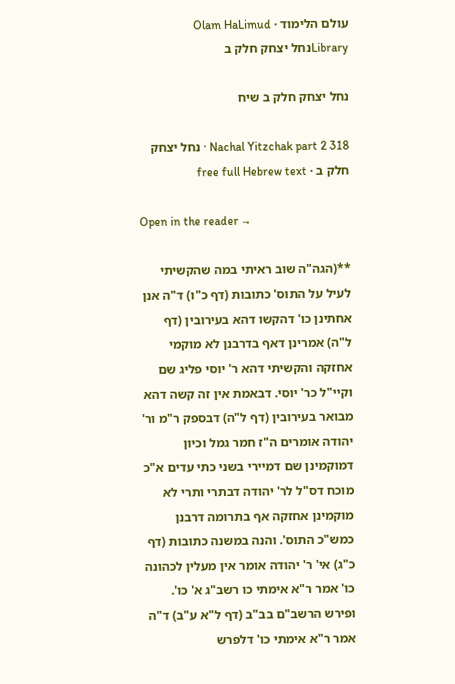עולם הלימוד · Olam HaLimud
Libraryנחל יצחק חלק ב

נחל יצחק חלק ב שיח

Nachal Yitzchak part 2 318 · נחל יצחק חלק ב · free full Hebrew text

Open in the reader →

**(הגה"ה שוב ראיתי במה שהקשיתי לעיל על התוס' כתובות (דף כ"ו) ד"ה אנן אחתינן כו' דהקשו דהא בעירובין (דף ל"ה) אמרינן דאף בדרבנן לא מוקמי אחזקה והקשיתי דהא ר' יוסי פליג שם וקיי"ל כר' יוסי. דבאמת אין זה קשה דהא מבואר בעירובין (דף ל"ה) דבספק ר"מ ור' יהודה אומרים ה"ז חמר גמל וכיון דמוקמינן שם דמיירי בשני כתי עדים א"כ מוכח דס"ל לר' יהודה דבתרי ותרי לא מוקמינן אחזקה אף בתרומה דרבנן כמש"כ התוס'. והנה במשנה כתובות (דף כ"ג) אי' ר' יהודה אומר אין מעלין לכהונה כו' אמר ר"א אימתי כו רשב"ג א' כו'. ופירש הרשב"ם בב"ב (דף ל"א ע"ב) ד"ה אמר ר"א אימתי כו' דלפרש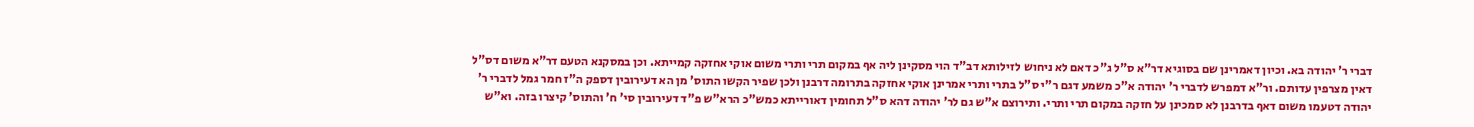דברי ר' יהודה בא. וכיון דאמרינן שם בסוגיא דר"א ס"ל ג"כ דאם לא ניחוש לזילותא דב"ד הוי מסקינן ליה אף במקום תרי ותרי משום אוקי אחזקה קמייתא. וכן במסקנא הטעם דר"א משום דס"ל דאין מצרפין עדותם. ור"א דמפרש לדברי ר' יהודה א"כ משמע דגם ר"י ס"ל בתרי ותרי אמרינן אוקי אחזקה בתרומה דרבנן ולכן שפיר הקשו התוס' מן הא דעירובין דספק ה"ז חמר גמל לדברי ר' יהודה דטעמו משום דאף בדרבנן לא סמכינן על חזקה במקום תרי ותרי. ותירוצם א"ש גם לר' יהודה דהא ס"ל תחומין דאורייתא כמש"כ הרא"ש פ"ד דעירובין סי' ח' והתוס' קיצרו בזה. וא"ש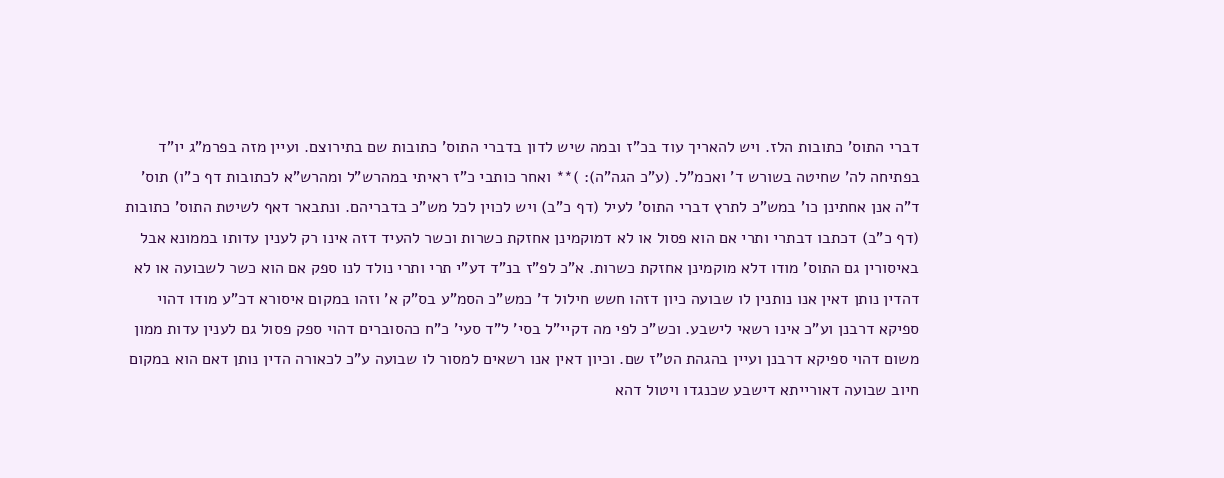דברי התוס' כתובות הלז. ויש להאריך עוד בכ"ז ובמה שיש לדון בדברי התוס' כתובות שם בתירוצם. ועיין מזה בפרמ"ג יו"ד בפתיחה לה' שחיטה בשורש ד' ואכמ"ל. (ע"כ הגה"ה): )** ואחר כותבי כ"ז ראיתי במהרש"ל ומהרש"א לכתובות דף כ"ו) תוס' ד"ה אנן אחתינן כו' במש"כ לתרץ דברי התוס' לעיל (דף כ"ב) ויש לכוין לכל מש"כ בדבריהם. ונתבאר דאף לשיטת התוס' כתובות (דף כ"ב) דכתבו דבתרי ותרי אם הוא פסול או לא דמוקמינן אחזקת כשרות וכשר להעיד דזה אינו רק לענין עדותו בממונא אבל באיסורין גם התוס' מודו דלא מוקמינן אחזקת כשרות. א"כ לפ"ז בנ"ד דע"י תרי ותרי נולד לנו ספק אם הוא כשר לשבועה או לא דהדין נותן דאין אנו נותנין לו שבועה כיון דזהו חשש חילול ד' כמש"כ הסמ"ע בס"ק א' וזהו במקום איסורא דכ"ע מודו דהוי ספיקא דרבנן וע"כ אינו רשאי לישבע. וכש"כ לפי מה דקיי"ל בסי' ל"ד סעי' כ"ח כהסוברים דהוי ספק פסול גם לענין עדות ממון משום דהוי ספיקא דרבנן ועיין בהגהת הט"ז שם. וכיון דאין אנו רשאים למסור לו שבועה ע"כ לכאורה הדין נותן דאם הוא במקום חיוב שבועה דאורייתא דישבע שכנגדו ויטול דהא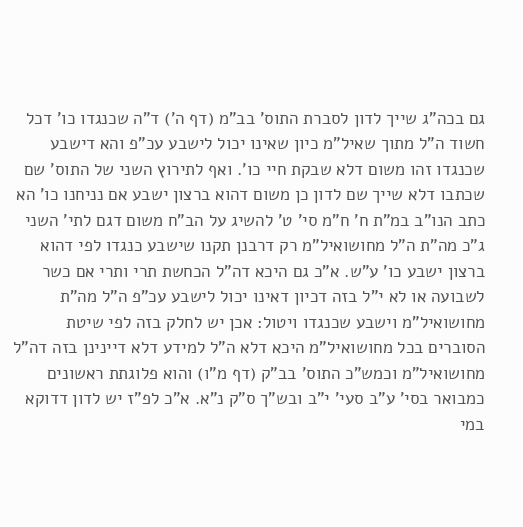גם בכה"ג שייך לדון לסברת התוס' בב"מ (דף ה') ד"ה שכנגדו כו' דכל חשוד ה"ל מתוך שאיל"מ כיון שאינו יכול לישבע עכ"פ והא דישבע שכנגדו זהו משום דלא שבקת חיי כו'. ואף לתירוץ השני של התוס' שם שכתבו דלא שייך שם לדון כן משום דהוא ברצון ישבע אם נניחנו כו' הא כתב הנו"ב במ"ת ח' ח"מ סי' ט' להשיג על הב"ח משום דגם לתי' השני ג"כ מה"ת ה"ל מחושואיל"מ רק דרבנן תקנו שישבע כנגדו לפי דהוא ברצון ישבע כו' ע"ש. א"כ גם היכא דה"ל הכחשת תרי ותרי אם כשר לשבועה או לא י"ל בזה דכיון דאינו יכול לישבע עכ"פ ה"ל מה"ת מחושואיל"מ וישבע שכנגדו ויטול: אכן יש לחלק בזה לפי שיטת הסוברים בכל מחושואיל"מ היכא דלא ה"ל למידע דלא דיינינן בזה דה"ל מחושואיל"מ וכמש"כ התוס' בב"ק (דף מ"ו) והוא פלוגתת ראשונים כמבואר בסי' ע"ב סעי' י"ב ובש"ך ס"ק נ"א. א"כ לפ"ז יש לדון דדוקא במי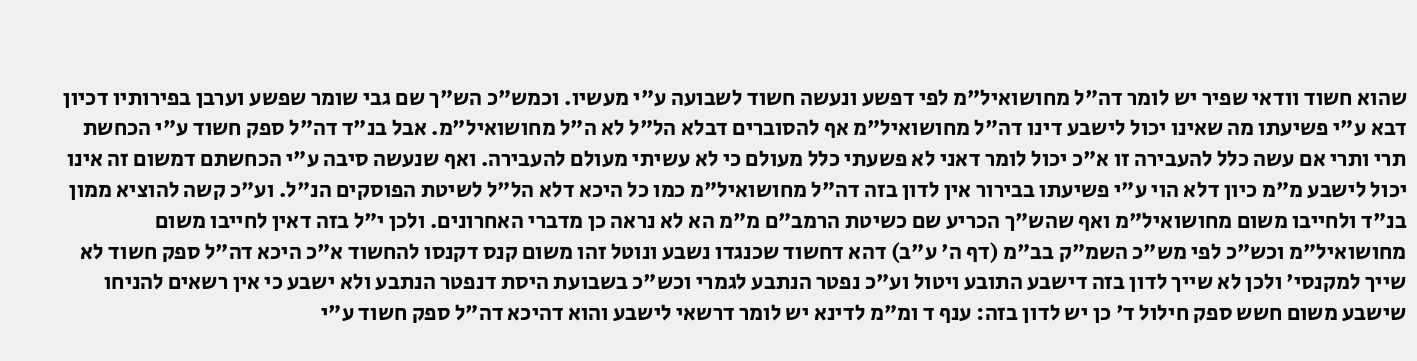שהוא חשוד וודאי שפיר יש לומר דה"ל מחושואיל"מ לפי דפשע ונעשה חשוד לשבועה ע"י מעשיו. וכמש"כ הש"ך שם גבי שומר שפשע וערבן בפירותיו דכיון דבא ע"י פשיעתו מה שאינו יכול לישבע דינו דה"ל מחושואיל"מ אף להסוברים דבלא הל"ל לא ה"ל מחושואיל"מ. אבל בנ"ד דה"ל ספק חשוד ע"י הכחשת תרי ותרי אם עשה כלל להעבירה זו א"כ יכול לומר דאני לא פשעתי כלל מעולם כי לא עשיתי מעולם להעבירה. ואף שנעשה סיבה ע"י הכחשתם דמשום זה אינו יכול לישבע מ"מ כיון דלא הוי ע"י פשיעתו בבירור אין לדון בזה דה"ל מחושואיל"מ כמו כל היכא דלא הל"ל לשיטת הפוסקים הנ"ל. וע"כ קשה להוציא ממון בנ"ד ולחייבו משום מחושואיל"מ ואף שהש"ך הכריע שם כשיטת הרמב"ם מ"מ הא לא נראה כן מדברי האחרונים. ולכן י"ל בזה דאין לחייבו משום מחושואיל"מ וכש"כ לפי מש"כ השמ"ק בב"מ (דף ה' ע"ב) דהא דחשוד שכנגדו נשבע ונוטל זהו משום קנס דקנסו להחשוד א"כ היכא דה"ל ספק חשוד לא שייך למקנסי' ולכן לא שייך לדון בזה דישבע התובע ויטול וע"כ נפטר הנתבע לגמרי וכש"כ בשבועת היסת דנפטר הנתבע ולא ישבע כי אין רשאים להניחו שישבע משום חשש ספק חילול ד' כן יש לדון בזה: ענף ד ומ"מ לדינא יש לומר דרשאי לישבע והוא דהיכא דה"ל ספק חשוד ע"י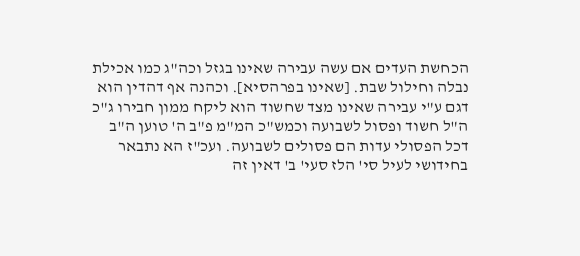הכחשת העדים אם עשה עבירה שאינו בגזל וכה"ג כמו אכילת נבלה וחילול שבת. [שאינו בפרהסיא]. וכהנה אף דהדין הוא דגם ע"י עבירה שאינו מצד שחשוד הוא ליקח ממון חבירו ג"כ ה"ל חשוד ופסול לשבועה וכמש"כ המ"מ פ"ב ה' טוען ה"ב דכל הפסולי עדות הם פסולים לשבועה. ועכ"ז הא נתבאר בחידושי לעיל סי' הלז סעי' ב' דאין זה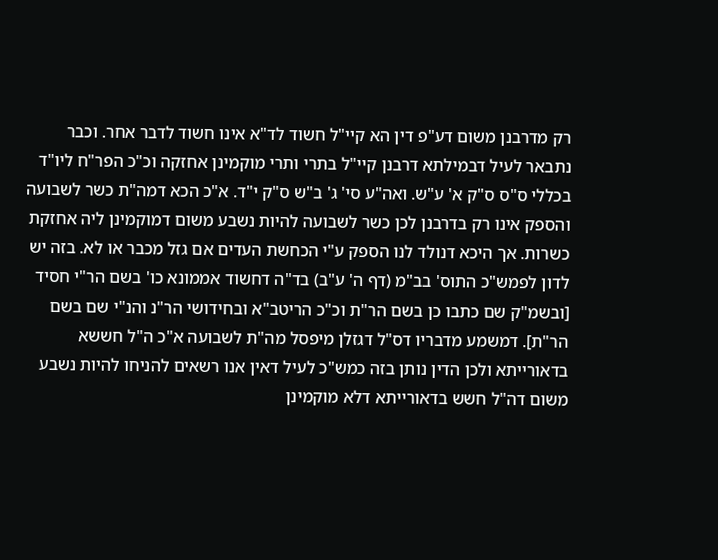רק מדרבנן משום דע"פ דין הא קיי"ל חשוד לד"א אינו חשוד לדבר אחר. וכבר נתבאר לעיל דבמילתא דרבנן קיי"ל בתרי ותרי מוקמינן אחזקה וכ"כ הפר"ח ליו"ד בכללי ס"ס ס"ק א' ע"ש. ואה"ע סי' ג' ב"ש ס"ק י"ד. א"כ הכא דמה"ת כשר לשבועה והספק אינו רק בדרבנן לכן כשר לשבועה להיות נשבע משום דמוקמינן ליה אחזקת כשרות. אך היכא דנולד לנו הספק ע"י הכחשת העדים אם גזל מכבר או לא. בזה יש לדון לפמש"כ התוס' בב"מ (דף ה' ע"ב) בד"ה דחשוד אממונא כו' בשם הר"י חסיד [ובשמ"ק שם כתבו כן בשם הר"ת וכ"כ הריטב"א ובחידושי הר"נ והנ"י שם בשם הר"ת]. דמשמע מדבריו דס"ל דגזלן מיפסל מה"ת לשבועה א"כ ה"ל חששא בדאורייתא ולכן הדין נותן בזה כמש"כ לעיל דאין אנו רשאים להניחו להיות נשבע משום דה"ל חשש בדאורייתא דלא מוקמינן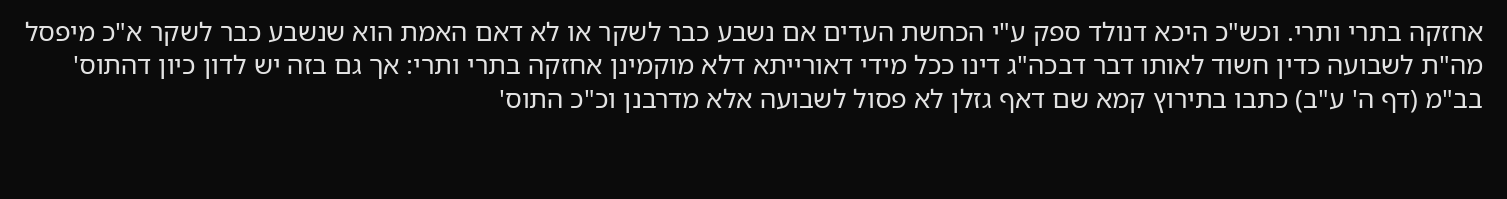אחזקה בתרי ותרי. וכש"כ היכא דנולד ספק ע"י הכחשת העדים אם נשבע כבר לשקר או לא דאם האמת הוא שנשבע כבר לשקר א"כ מיפסל מה"ת לשבועה כדין חשוד לאותו דבר דבכה"ג דינו ככל מידי דאורייתא דלא מוקמינן אחזקה בתרי ותרי: אך גם בזה יש לדון כיון דהתוס' בב"מ (דף ה' ע"ב) כתבו בתירוץ קמא שם דאף גזלן לא פסול לשבועה אלא מדרבנן וכ"כ התוס'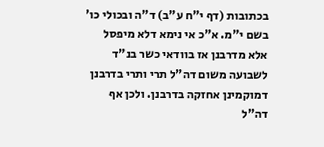בכתובות (דף י"ח ע"ב) ד"ה ובכולי כו' בשם י"מ. א"כ אי נימא דלא מיפסל אלא מדרבנן אז בוודאי כשר בנ"ד לשבועה משום דה"ל תרי ותרי בדרבנן דמוקמינן אחזקה בדרבנן. ולכן אף דה"ל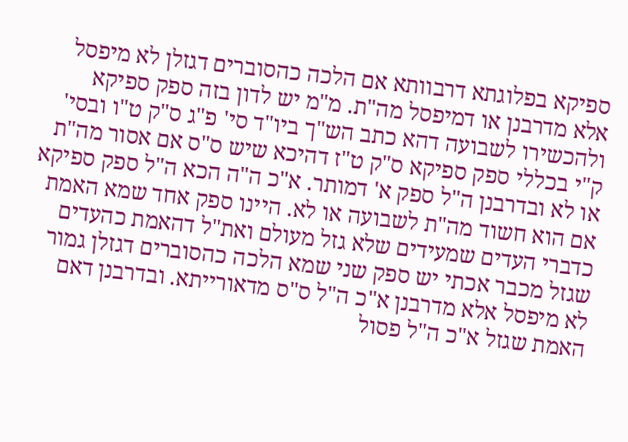ספיקא בפלוגתא דרבוותא אם הלכה כהסוברים דגזלן לא מיפסל אלא מדרבנן או דמיפסל מה"ת. מ"מ יש לדון בזה ספק ספיקא ולהכשירו לשבועה דהא כתב הש"ך ביו"ד סי' פ"ג ס"ק ט"ו ובסי' ק"י בכללי ספק ספיקא ס"ק ט"ז דהיכא שיש ס"ס אם אסור מה"ת או לא ובדרבנן ה"ל ספק א' דמותר. א"כ ה"ה הכא ה"ל ספק ספיקא אם הוא חשוד מה"ת לשבועה או לא. היינו ספק אחד שמא האמת כדברי העדים שמעידים שלא גזל מעולם ואת"ל דהאמת כהעדים שגזל מכבר אכתי יש ספק שני שמא הלכה כהסוברים דגזלן גמור לא מיפסל אלא מדרבנן א"כ ה"ל ס"ס מדאורייתא. ובדרבנן דאם האמת שגזל א"כ ה"ל פסול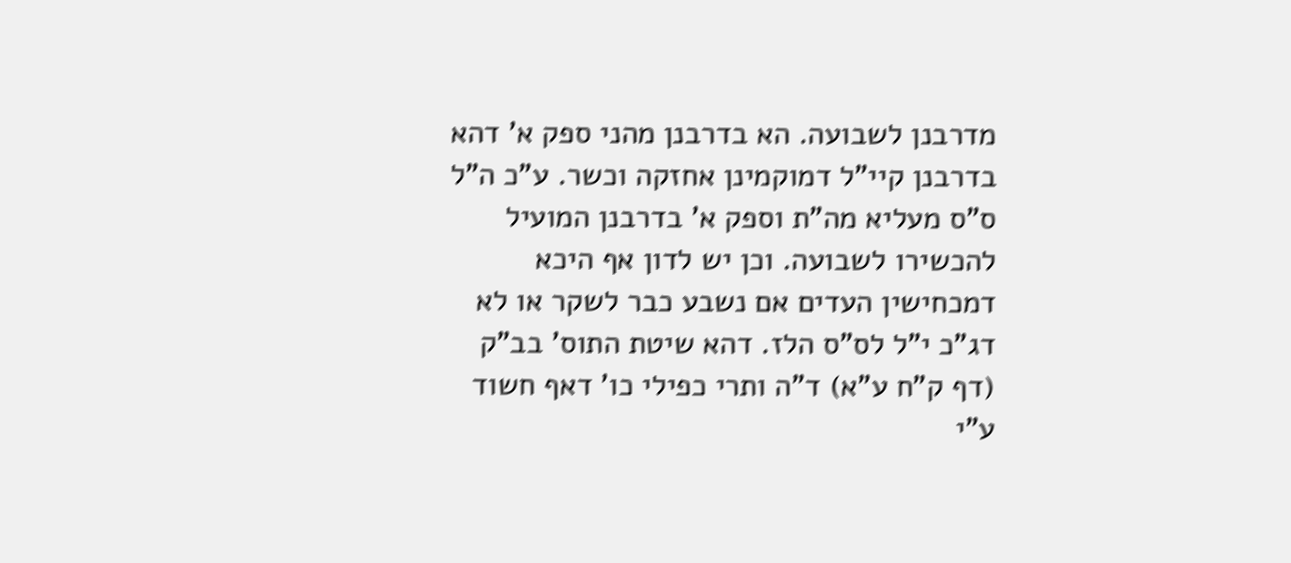מדרבנן לשבועה. הא בדרבנן מהני ספק א' דהא בדרבנן קיי"ל דמוקמינן אחזקה וכשר. ע"כ ה"ל ס"ס מעליא מה"ת וספק א' בדרבנן המועיל להכשירו לשבועה. וכן יש לדון אף היכא דמכחישין העדים אם נשבע כבר לשקר או לא דג"כ י"ל לס"ס הלז. דהא שיטת התוס' בב"ק (דף ק"ח ע"א) ד"ה ותרי כפילי כו' דאף חשוד ע"י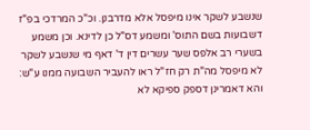שנשבע לשקר אינו מיפסל אלא מדרבנן. וכ"כ המרדכי בפ"ז דשבועות בשם התוס' ומשמע דס"ל כן לדינא. וכן משמע בשערי רב אלפס שער עשרים דין ד' דאף מי שנשבע לשקר לא מיפסל מה"ת רק חז"ל ראו להעביר השבועה ממנו ע"ש: והא דאמרינן דספק ספיקא לא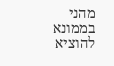מהני בממונא להוציא